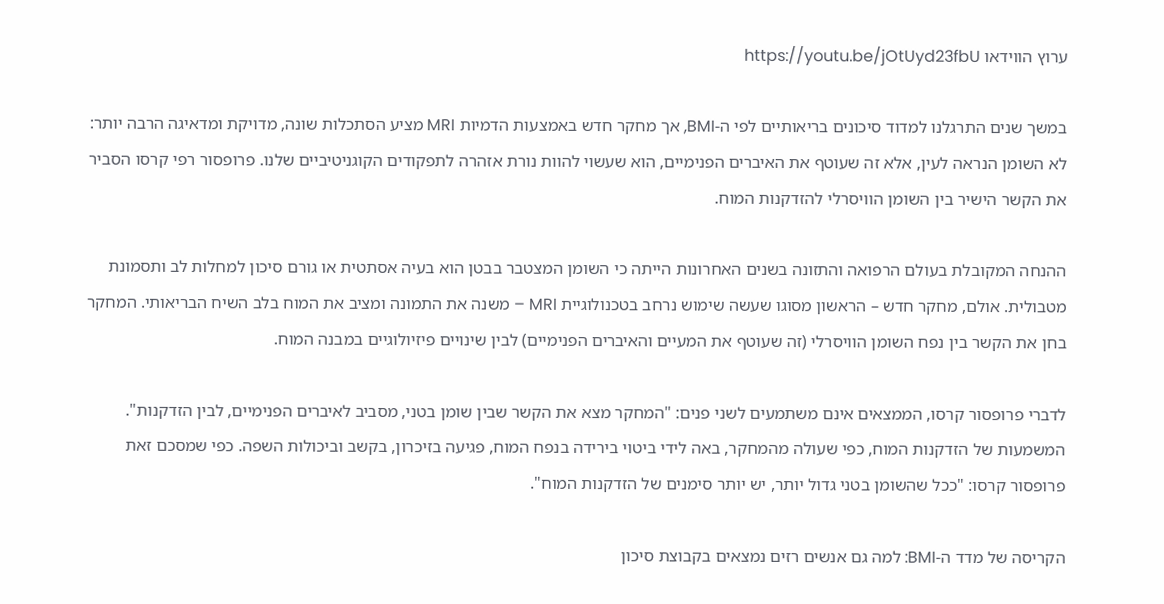ערוץ הווידאו https://youtu.be/jOtUyd23fbU

במשך שנים התרגלנו למדוד סיכונים בריאותיים לפי ה-BMI, אך מחקר חדש באמצעות הדמיות MRI מציע הסתכלות שונה, מדויקת ומדאיגה הרבה יותר: לא השומן הנראה לעין, אלא זה שעוטף את האיברים הפנימיים, הוא שעשוי להוות נורת אזהרה לתפקודים הקוגניטיביים שלנו. פרופסור רפי קרסו הסביר את הקשר הישיר בין השומן הוויסרלי להזדקנות המוח.

ההנחה המקובלת בעולם הרפואה והתזונה בשנים האחרונות הייתה כי השומן המצטבר בבטן הוא בעיה אסתטית או גורם סיכון למחלות לב ותסמונת מטבולית. אולם, מחקר חדש – הראשון מסוגו שעשה שימוש נרחב בטכנולוגיית MRI – משנה את התמונה ומציב את המוח בלב השיח הבריאותי. המחקר בחן את הקשר בין נפח השומן הוויסרלי (זה שעוטף את המעיים והאיברים הפנימיים) לבין שינויים פיזיולוגיים במבנה המוח.

לדברי פרופסור קרסו, הממצאים אינם משתמעים לשני פנים: "המחקר מצא את הקשר שבין שומן בטני, מסביב לאיברים הפנימיים, לבין הזדקנות". המשמעות של הזדקנות המוח, כפי שעולה מהמחקר, באה לידי ביטוי בירידה בנפח המוח, פגיעה בזיכרון, בקשב וביכולות השפה. כפי שמסכם זאת פרופסור קרסו: "ככל שהשומן בטני גדול יותר, יש יותר סימנים של הזדקנות המוח".

הקריסה של מדד ה-BMI: למה גם אנשים רזים נמצאים בקבוצת סיכון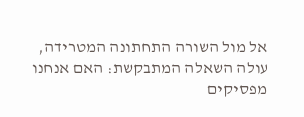אל מול השורה התחתונה המטרידה, עולה השאלה המתבקשת: האם אנחנו מפסיקים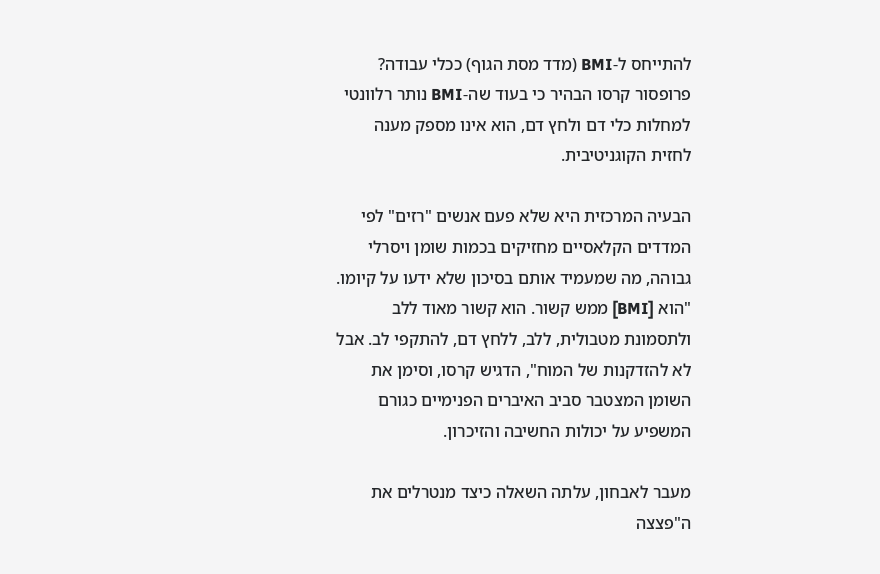להתייחס ל-BMI (מדד מסת הגוף) ככלי עבודה? פרופסור קרסו הבהיר כי בעוד שה-BMI נותר רלוונטי למחלות כלי דם ולחץ דם, הוא אינו מספק מענה לחזית הקוגניטיבית.

הבעיה המרכזית היא שלא פעם אנשים "רזים" לפי המדדים הקלאסיים מחזיקים בכמות שומן ויסרלי גבוהה, מה שמעמיד אותם בסיכון שלא ידעו על קיומו. "הוא [BMI] ממש קשור. הוא קשור מאוד ללב ולתסמונת מטבולית, ללב, ללחץ דם, להתקפי לב. אבל לא להזדקנות של המוח", הדגיש קרסו, וסימן את השומן המצטבר סביב האיברים הפנימיים כגורם המשפיע על יכולות החשיבה והזיכרון.

מעבר לאבחון, עלתה השאלה כיצד מנטרלים את ה"פצצה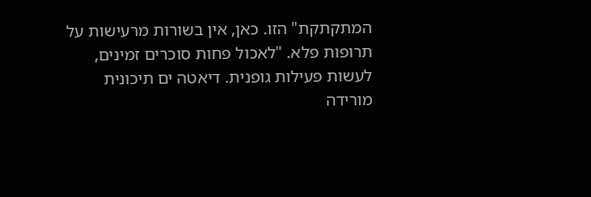המתקתקת" הזו. כאן, אין בשורות מרעישות על תרופות פלא. "לאכול פחות סוכרים זמינים, לעשות פעילות גופנית. דיאטה ים תיכונית מורידה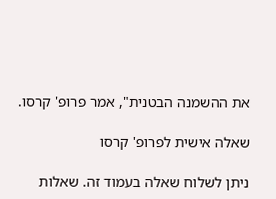את ההשמנה הבטנית", אמר פרופ' קרסו.

שאלה אישית לפרופ' קרסו

ניתן לשלוח שאלה בעמוד זה. שאלות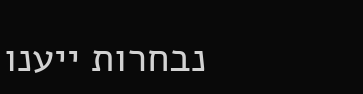נבחרות ייענו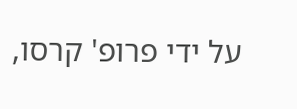על ידי פרופ' קרסו,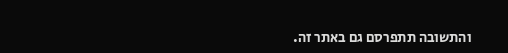והתשובה תתפרסם גם באתר זה.